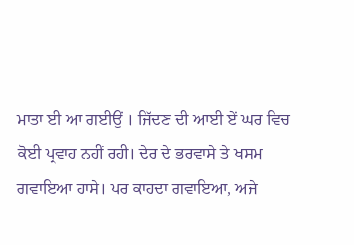ਮਾਤਾ ਈ ਆ ਗਈਉਂ । ਜਿੱਦਣ ਦੀ ਆਈ ਏਂ ਘਰ ਵਿਚ ਕੋਈ ਪ੍ਰਵਾਹ ਨਹੀਂ ਰਹੀ। ਦੇਰ ਦੇ ਭਰਵਾਸੇ ਤੇ ਖਸਮ ਗਵਾਇਆ ਹਾਸੇ। ਪਰ ਕਾਹਦਾ ਗਵਾਇਆ, ਅਜੇ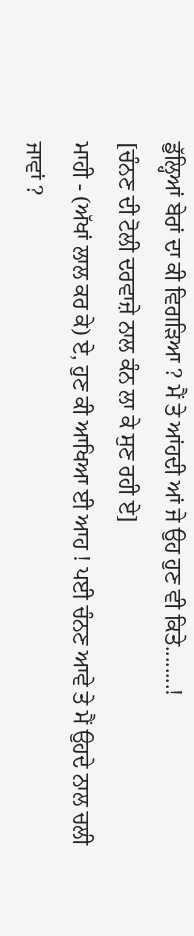ਡੁੱਲ੍ਹਿਆਂ ਬੇਰਾਂ ਦਾ ਕੀ ਵਿਗੜਿਆ ? ਮੈਂ ਤੇ ਆਂਹਦੀ ਆਂ ਜੇ ਉਹ ਹੁਣ ਵੀ ਕਿਤੇ........!
[ਚੰਨਣ ਦੀ ਟੋਲੀ ਦਰਵਾਜ਼ੇ ਨਾਲ ਕੰਨ ਲਾ ਕੇ ਸੁਣ ਰਹੀ ਏ]
ਮਾਹੀ - (ਅੱਖਾਂ ਲਾਲ ਕਰ ਕੇ) ਏ, ਹੁਣ ਕੀ ਆਖਿਆ ਈ ਆਹ ! ਪਈ ਚੰਨਣ ਆਵੇ ਤੇ ਮੈਂ ਉਹਦੇ ਨਾਲ ਚਲੀ ਜਾਵਾਂ ?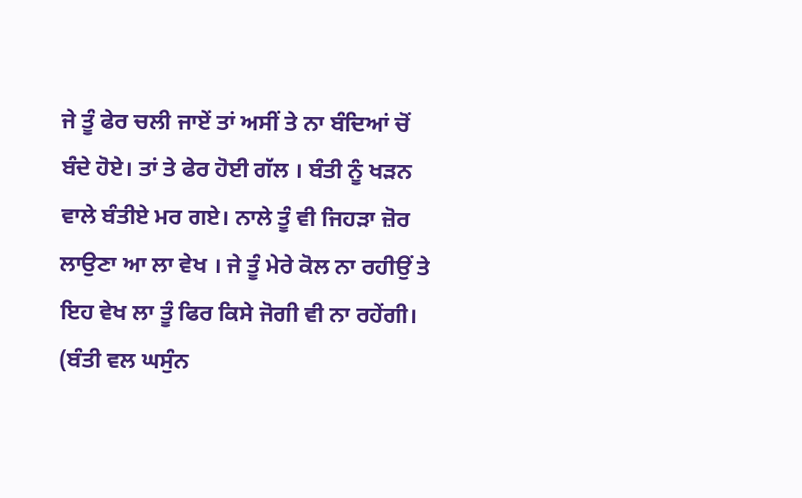ਜੇ ਤੂੰ ਫੇਰ ਚਲੀ ਜਾਏਂ ਤਾਂ ਅਸੀਂ ਤੇ ਨਾ ਬੰਦਿਆਂ ਚੋਂ ਬੰਦੇ ਹੋਏ। ਤਾਂ ਤੇ ਫੇਰ ਹੋਈ ਗੱਲ । ਬੰਤੀ ਨੂੰ ਖੜਨ ਵਾਲੇ ਬੰਤੀਏ ਮਰ ਗਏ। ਨਾਲੇ ਤੂੰ ਵੀ ਜਿਹੜਾ ਜ਼ੋਰ ਲਾਉਣਾ ਆ ਲਾ ਵੇਖ । ਜੇ ਤੂੰ ਮੇਰੇ ਕੋਲ ਨਾ ਰਹੀਉਂ ਤੇ ਇਹ ਵੇਖ ਲਾ ਤੂੰ ਫਿਰ ਕਿਸੇ ਜੋਗੀ ਵੀ ਨਾ ਰਹੇਂਗੀ। (ਬੰਤੀ ਵਲ ਘਸੁੰਨ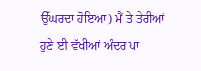ਉੱਘਰਦਾ ਹੋਇਆ) ਮੈਂ ਤੇ ਤੇਰੀਆਂ ਹੁਣੇ ਈ ਵੱਖੀਆਂ ਅੰਦਰ ਪਾ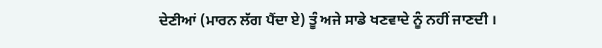ਦੇਣੀਆਂ (ਮਾਰਨ ਲੱਗ ਪੈਂਦਾ ਏ) ਤੂੰ ਅਜੇ ਸਾਡੇ ਖਣਵਾਦੇ ਨੂੰ ਨਹੀਂ ਜਾਣਦੀ ।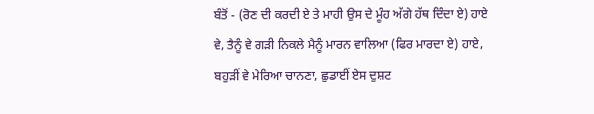ਬੰਤੋਂ - (ਰੋਣ ਦੀ ਕਰਦੀ ਏ ਤੇ ਮਾਹੀ ਉਸ ਦੇ ਮੂੰਹ ਅੱਗੇ ਹੱਥ ਦਿੰਦਾ ਏ) ਹਾਏ ਵੇ, ਤੈਨੂੰ ਵੇ ਗੜੀ ਨਿਕਲੇ ਮੈਨੂੰ ਮਾਰਨ ਵਾਲਿਆ (ਫਿਰ ਮਾਰਦਾ ਏ) ਹਾਏ, ਬਹੁੜੀਂ ਵੇ ਮੇਰਿਆ ਚਾਨਣਾ, ਛੁਡਾਈਂ ਏਸ ਦੁਸ਼ਟ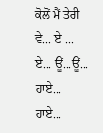ਕੋਲੋਂ ਮੈਂ ਤੇਰੀ ਵੇ... ਏ ... ਏ... ਊਂ...ਊਂ... ਹਾਏ... ਹਾਏ...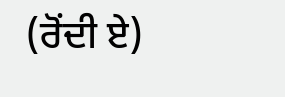(ਰੋਂਦੀ ਏ)